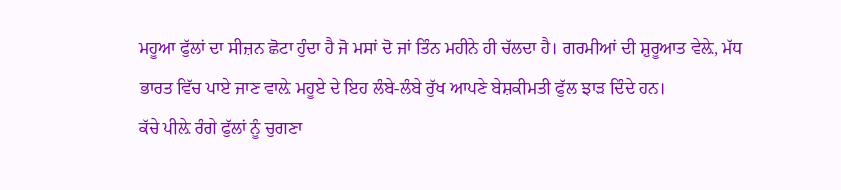ਮਹੂਆ ਫੁੱਲਾਂ ਦਾ ਸੀਜ਼ਨ ਛੋਟਾ ਹੁੰਦਾ ਹੈ ਜੋ ਮਸਾਂ ਦੋ ਜਾਂ ਤਿੰਨ ਮਹੀਨੇ ਹੀ ਚੱਲਦਾ ਹੈ। ਗਰਮੀਆਂ ਦੀ ਸ਼ੁਰੂਆਤ ਵੇਲ਼ੇ, ਮੱਧ ਭਾਰਤ ਵਿੱਚ ਪਾਏ ਜਾਣ ਵਾਲ਼ੇ ਮਹੂਏ ਦੇ ਇਹ ਲੰਬੇ-ਲੰਬੇ ਰੁੱਖ ਆਪਣੇ ਬੇਸ਼ਕੀਮਤੀ ਫੁੱਲ ਝਾੜ ਦਿੰਦੇ ਹਨ।
ਕੱਚੇ ਪੀਲ਼ੇ ਰੰਗੇ ਫੁੱਲਾਂ ਨੂੰ ਚੁਗਣਾ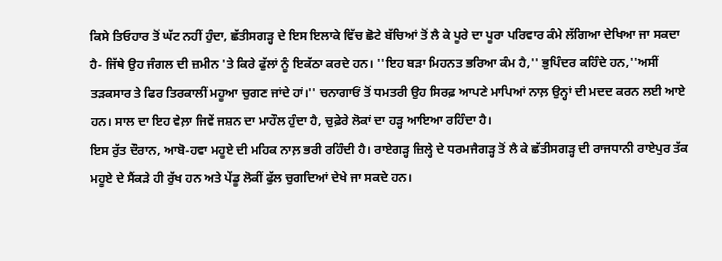ਕਿਸੇ ਤਿਓਹਾਰ ਤੋਂ ਘੱਟ ਨਹੀਂ ਹੁੰਦਾ, ਛੱਤੀਸਗੜ੍ਹ ਦੇ ਇਸ ਇਲਾਕੇ ਵਿੱਚ ਛੋਟੇ ਬੱਚਿਆਂ ਤੋਂ ਲੈ ਕੇ ਪੂਰੇ ਦਾ ਪੂਰਾ ਪਰਿਵਾਰ ਕੰਮੇ ਲੱਗਿਆ ਦੇਖਿਆ ਜਾ ਸਕਦਾ ਹੈ- ਜਿੱਥੇ ਉਹ ਜੰਗਲ ਦੀ ਜ਼ਮੀਨ 'ਤੇ ਕਿਰੇ ਫੁੱਲਾਂ ਨੂੰ ਇਕੱਠਾ ਕਰਦੇ ਹਨ। ''ਇਹ ਬੜਾ ਮਿਹਨਤ ਭਰਿਆ ਕੰਮ ਹੈ,'' ਭੁਪਿੰਦਰ ਕਹਿੰਦੇ ਹਨ,''ਅਸੀਂ ਤੜਕਸਾਰ ਤੇ ਫਿਰ ਤਿਰਕਾਲੀਂ ਮਹੂਆ ਚੁਗਣ ਜਾਂਦੇ ਹਾਂ।'' ਚਨਾਗਾਓਂ ਤੋਂ ਧਮਤਰੀ ਉਹ ਸਿਰਫ਼ ਆਪਣੇ ਮਾਪਿਆਂ ਨਾਲ਼ ਉਨ੍ਹਾਂ ਦੀ ਮਦਦ ਕਰਨ ਲਈ ਆਏ ਹਨ। ਸਾਲ ਦਾ ਇਹ ਵੇਲ਼ਾ ਜਿਵੇਂ ਜਸ਼ਨ ਦਾ ਮਾਹੌਲ ਹੁੰਦਾ ਹੈ, ਚੁਫ਼ੇਰੇ ਲੋਕਾਂ ਦਾ ਹੜ੍ਹ ਆਇਆ ਰਹਿੰਦਾ ਹੈ।
ਇਸ ਰੁੱਤ ਦੌਰਾਨ, ਆਬੋ-ਹਵਾ ਮਹੂਏ ਦੀ ਮਹਿਕ ਨਾਲ਼ ਭਰੀ ਰਹਿੰਦੀ ਹੈ। ਰਾਏਗੜ੍ਹ ਜ਼ਿਲ੍ਹੇ ਦੇ ਧਰਮਜੈਗੜ੍ਹ ਤੋਂ ਲੈ ਕੇ ਛੱਤੀਸਗੜ੍ਹ ਦੀ ਰਾਜਧਾਨੀ ਰਾਏਪੁਰ ਤੱਕ ਮਹੂਏ ਦੇ ਸੈਂਕੜੇ ਹੀ ਰੁੱਖ ਹਨ ਅਤੇ ਪੇਂਡੂ ਲੋਕੀਂ ਫੁੱਲ ਚੁਗਦਿਆਂ ਦੇਖੇ ਜਾ ਸਕਦੇ ਹਨ।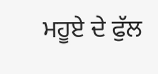ਮਹੂਏ ਦੇ ਫੁੱਲ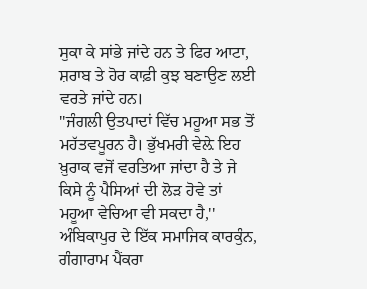ਸੁਕਾ ਕੇ ਸਾਂਭੇ ਜਾਂਦੇ ਹਨ ਤੇ ਫਿਰ ਆਟਾ, ਸ਼ਰਾਬ ਤੇ ਹੋਰ ਕਾਫ਼ੀ ਕੁਝ ਬਣਾਉਣ ਲਈ ਵਰਤੇ ਜਾਂਦੇ ਹਨ।
''ਜੰਗਲੀ ਉਤਪਾਦਾਂ ਵਿੱਚ ਮਹੂਆ ਸਭ ਤੋਂ ਮਹੱਤਵਪੂਰਨ ਹੈ। ਭੁੱਖਮਰੀ ਵੇਲ਼ੇ ਇਹ ਖ਼ੁਰਾਕ ਵਜੋਂ ਵਰਤਿਆ ਜਾਂਦਾ ਹੈ ਤੇ ਜੇ ਕਿਸੇ ਨੂੰ ਪੈਸਿਆਂ ਦੀ ਲੋੜ ਹੋਵੇ ਤਾਂ ਮਹੂਆ ਵੇਚਿਆ ਵੀ ਸਕਦਾ ਹੈ,'' ਅੰਬਿਕਾਪੁਰ ਦੇ ਇੱਕ ਸਮਾਜਿਕ ਕਾਰਕੁੰਨ, ਗੰਗਾਰਾਮ ਪੈਂਕਰਾ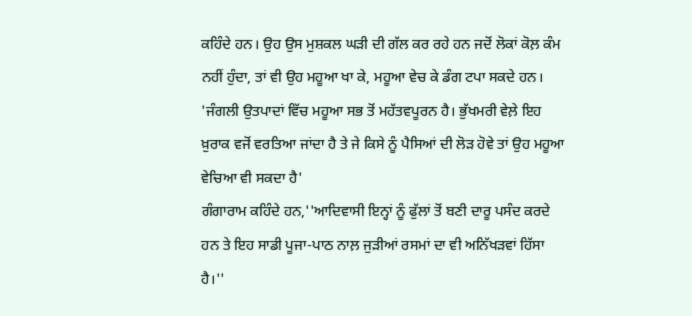ਕਹਿੰਦੇ ਹਨ। ਉਹ ਉਸ ਮੁਸ਼ਕਲ ਘੜੀ ਦੀ ਗੱਲ ਕਰ ਰਹੇ ਹਨ ਜਦੋਂ ਲੋਕਾਂ ਕੋਲ਼ ਕੰਮ ਨਹੀਂ ਹੁੰਦਾ, ਤਾਂ ਵੀ ਉਹ ਮਹੂਆ ਖਾ ਕੇ, ਮਹੂਆ ਵੇਚ ਕੇ ਡੰਗ ਟਪਾ ਸਕਦੇ ਹਨ।
'ਜੰਗਲੀ ਉਤਪਾਦਾਂ ਵਿੱਚ ਮਹੂਆ ਸਭ ਤੋਂ ਮਹੱਤਵਪੂਰਨ ਹੈ। ਭੁੱਖਮਰੀ ਵੇਲ਼ੇ ਇਹ ਖ਼ੁਰਾਕ ਵਜੋਂ ਵਰਤਿਆ ਜਾਂਦਾ ਹੈ ਤੇ ਜੇ ਕਿਸੇ ਨੂੰ ਪੈਸਿਆਂ ਦੀ ਲੋੜ ਹੋਵੇ ਤਾਂ ਉਹ ਮਹੂਆ ਵੇਚਿਆ ਵੀ ਸਕਦਾ ਹੈ'
ਗੰਗਾਰਾਮ ਕਹਿੰਦੇ ਹਨ,''ਆਦਿਵਾਸੀ ਇਨ੍ਹਾਂ ਨੂੰ ਫੁੱਲਾਂ ਤੋਂ ਬਣੀ ਦਾਰੂ ਪਸੰਦ ਕਰਦੇ ਹਨ ਤੇ ਇਹ ਸਾਡੀ ਪੂਜਾ-ਪਾਠ ਨਾਲ਼ ਜੁੜੀਆਂ ਰਸਮਾਂ ਦਾ ਵੀ ਅਨਿੱਖੜਵਾਂ ਹਿੱਸਾ ਹੈ।''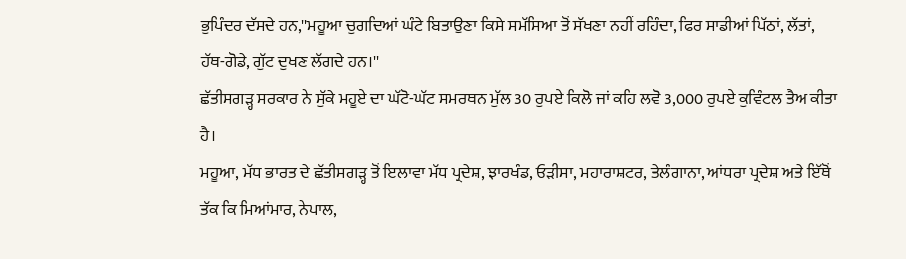ਭੁਪਿੰਦਰ ਦੱਸਦੇ ਹਨ,''ਮਹੂਆ ਚੁਗਦਿਆਂ ਘੰਟੇ ਬਿਤਾਉਣਾ ਕਿਸੇ ਸਮੱਸਿਆ ਤੋਂ ਸੱਖਣਾ ਨਹੀਂ ਰਹਿੰਦਾ, ਫਿਰ ਸਾਡੀਆਂ ਪਿੱਠਾਂ, ਲੱਤਾਂ, ਹੱਥ-ਗੋਡੇ, ਗੁੱਟ ਦੁਖਣ ਲੱਗਦੇ ਹਨ।''
ਛੱਤੀਸਗੜ੍ਹ ਸਰਕਾਰ ਨੇ ਸੁੱਕੇ ਮਹੂਏ ਦਾ ਘੱਟੋ-ਘੱਟ ਸਮਰਥਨ ਮੁੱਲ 30 ਰੁਪਏ ਕਿਲੋ ਜਾਂ ਕਹਿ ਲਵੋ 3,000 ਰੁਪਏ ਕੁਵਿੰਟਲ ਤੈਅ ਕੀਤਾ ਹੈ।
ਮਹੂਆ, ਮੱਧ ਭਾਰਤ ਦੇ ਛੱਤੀਸਗੜ੍ਹ ਤੋਂ ਇਲਾਵਾ ਮੱਧ ਪ੍ਰਦੇਸ਼, ਝਾਰਖੰਡ, ਓੜੀਸਾ, ਮਹਾਰਾਸ਼ਟਰ, ਤੇਲੰਗਾਨਾ, ਆਂਧਰਾ ਪ੍ਰਦੇਸ਼ ਅਤੇ ਇੱਥੋਂ ਤੱਕ ਕਿ ਮਿਆਂਮਾਰ, ਨੇਪਾਲ,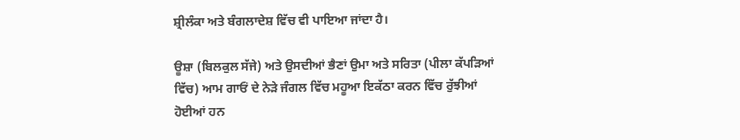ਸ਼੍ਰੀਲੰਕਾ ਅਤੇ ਬੰਗਲਾਦੇਸ਼ ਵਿੱਚ ਵੀ ਪਾਇਆ ਜਾਂਦਾ ਹੈ।

ਊਸ਼ਾ (ਬਿਲਕੁਲ ਸੱਜੇ) ਅਤੇ ਉਸਦੀਆਂ ਭੈਣਾਂ ਉਮਾ ਅਤੇ ਸਰਿਤਾ (ਪੀਲਾ ਕੱਪੜਿਆਂ ਵਿੱਚ) ਆਮ ਗਾਓਂ ਦੇ ਨੇੜੇ ਜੰਗਲ ਵਿੱਚ ਮਹੂਆ ਇਕੱਠਾ ਕਰਨ ਵਿੱਚ ਰੁੱਝੀਆਂ ਹੋਈਆਂ ਹਨ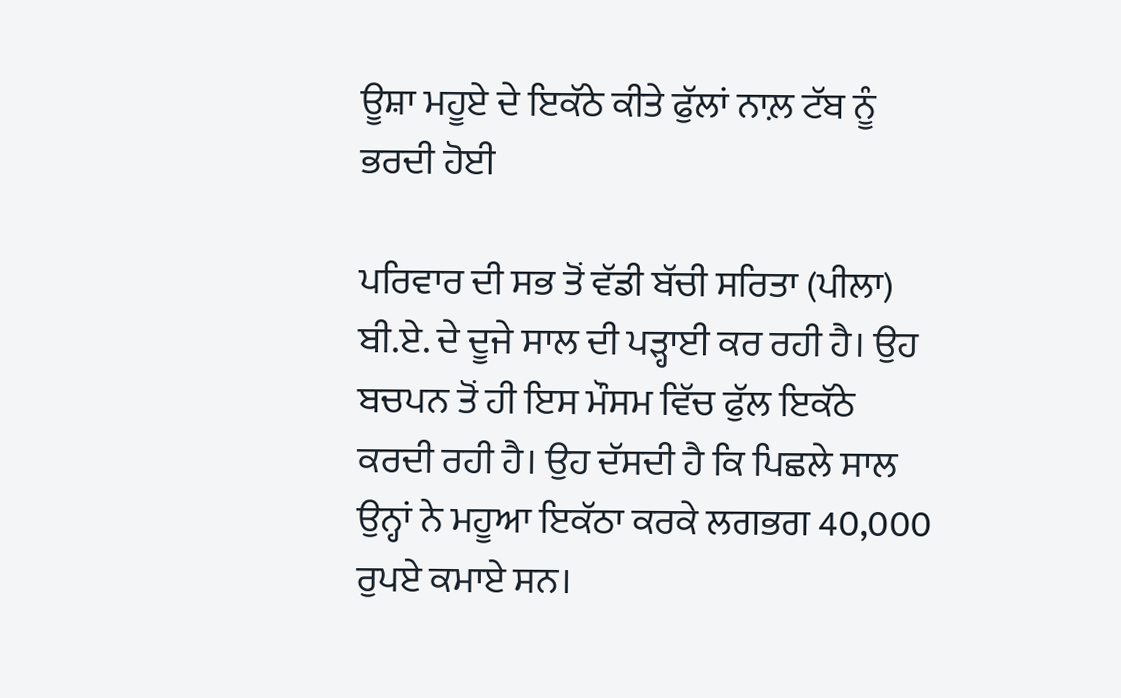ਊਸ਼ਾ ਮਹੂਏ ਦੇ ਇਕੱਠੇ ਕੀਤੇ ਫੁੱਲਾਂ ਨਾਲ਼ ਟੱਬ ਨੂੰ ਭਰਦੀ ਹੋਈ

ਪਰਿਵਾਰ ਦੀ ਸਭ ਤੋਂ ਵੱਡੀ ਬੱਚੀ ਸਰਿਤਾ (ਪੀਲਾ) ਬੀ.ਏ. ਦੇ ਦੂਜੇ ਸਾਲ ਦੀ ਪੜ੍ਹਾਈ ਕਰ ਰਹੀ ਹੈ। ਉਹ ਬਚਪਨ ਤੋਂ ਹੀ ਇਸ ਮੌਸਮ ਵਿੱਚ ਫੁੱਲ ਇਕੱਠੇ ਕਰਦੀ ਰਹੀ ਹੈ। ਉਹ ਦੱਸਦੀ ਹੈ ਕਿ ਪਿਛਲੇ ਸਾਲ ਉਨ੍ਹਾਂ ਨੇ ਮਹੂਆ ਇਕੱਠਾ ਕਰਕੇ ਲਗਭਗ 40,000 ਰੁਪਏ ਕਮਾਏ ਸਨ।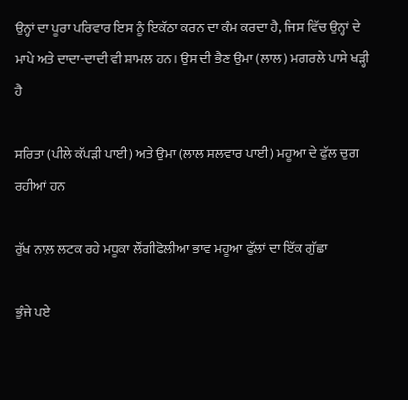ਉਨ੍ਹਾਂ ਦਾ ਪੂਰਾ ਪਰਿਵਾਰ ਇਸ ਨੂੰ ਇਕੱਠਾ ਕਰਨ ਦਾ ਕੰਮ ਕਰਦਾ ਹੈ, ਜਿਸ ਵਿੱਚ ਉਨ੍ਹਾਂ ਦੇ ਮਾਪੇ ਅਤੇ ਦਾਦਾ-ਦਾਦੀ ਵੀ ਸ਼ਾਮਲ ਹਨ। ਉਸ ਦੀ ਭੈਣ ਉਮਾ (ਲਾਲ) ਮਗਰਲੇ ਪਾਸੇ ਖੜ੍ਹੀ ਹੈ

ਸਰਿਤਾ (ਪੀਲੇ ਕੱਪੜੀ ਪਾਈ) ਅਤੇ ਉਮਾ (ਲਾਲ ਸਲਵਾਰ ਪਾਈ) ਮਹੂਆ ਦੇ ਫੁੱਲ ਚੁਗ ਰਹੀਆਂ ਹਨ

ਰੁੱਖ ਨਾਲ਼ ਲਟਕ ਰਹੇ ਮਧੂਕਾ ਲੌਂਗੀਫੋਲੀਆ ਭਾਵ ਮਹੂਆ ਫੁੱਲਾਂ ਦਾ ਇੱਕ ਗੁੱਛਾ

ਭੁੰਜੇ ਪਏ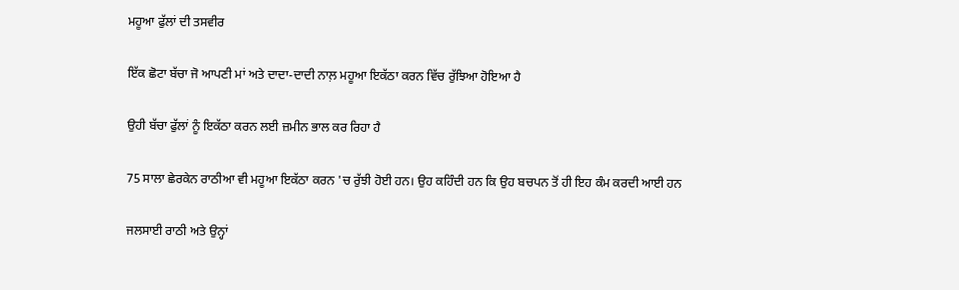ਮਹੂਆ ਫੁੱਲਾਂ ਦੀ ਤਸਵੀਰ

ਇੱਕ ਛੋਟਾ ਬੱਚਾ ਜੋ ਆਪਣੀ ਮਾਂ ਅਤੇ ਦਾਦਾ-ਦਾਦੀ ਨਾਲ਼ ਮਹੂਆ ਇਕੱਠਾ ਕਰਨ ਵਿੱਚ ਰੁੱਝਿਆ ਹੋਇਆ ਹੈ

ਉਹੀ ਬੱਚਾ ਫੁੱਲਾਂ ਨੂੰ ਇਕੱਠਾ ਕਰਨ ਲਈ ਜ਼ਮੀਨ ਭਾਲ ਕਰ ਰਿਹਾ ਹੈ

75 ਸਾਲਾ ਛੇਰਕੇਨ ਰਾਠੀਆ ਵੀ ਮਹੂਆ ਇਕੱਠਾ ਕਰਨ 'ਚ ਰੁੱਝੀ ਹੋਈ ਹਨ। ਉਹ ਕਹਿੰਦੀ ਹਨ ਕਿ ਉਹ ਬਚਪਨ ਤੋਂ ਹੀ ਇਹ ਕੰਮ ਕਰਦੀ ਆਈ ਹਨ

ਜਲਸਾਈ ਰਾਠੀ ਅਤੇ ਉਨ੍ਹਾਂ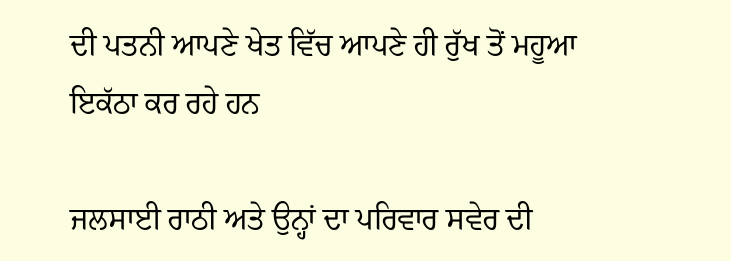ਦੀ ਪਤਨੀ ਆਪਣੇ ਖੇਤ ਵਿੱਚ ਆਪਣੇ ਹੀ ਰੁੱਖ ਤੋਂ ਮਹੂਆ ਇਕੱਠਾ ਕਰ ਰਹੇ ਹਨ

ਜਲਸਾਈ ਰਾਠੀ ਅਤੇ ਉਨ੍ਹਾਂ ਦਾ ਪਰਿਵਾਰ ਸਵੇਰ ਦੀ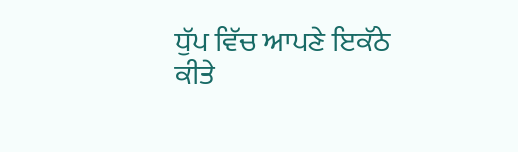ਧੁੱਪ ਵਿੱਚ ਆਪਣੇ ਇਕੱਠੇ ਕੀਤੇ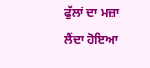ਫੁੱਲਾਂ ਦਾ ਮਜ਼ਾ ਲੈਂਦਾ ਹੋਇਆ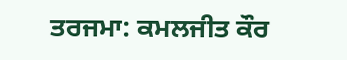ਤਰਜਮਾ: ਕਮਲਜੀਤ ਕੌਰ